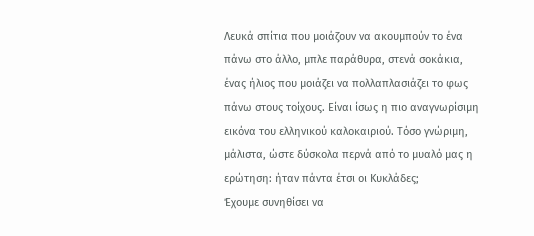Λευκά σπίτια που μοιάζουν να ακουμπούν το ένα πάνω στο άλλο, μπλε παράθυρα, στενά σοκάκια, ένας ήλιος που μοιάζει να πολλαπλασιάζει το φως πάνω στους τοίχους. Είναι ίσως η πιο αναγνωρίσιμη εικόνα του ελληνικού καλοκαιριού. Τόσο γνώριμη, μάλιστα, ώστε δύσκολα περνά από το μυαλό μας η ερώτηση: ήταν πάντα έτσι οι Κυκλάδες;
Έχουμε συνηθίσει να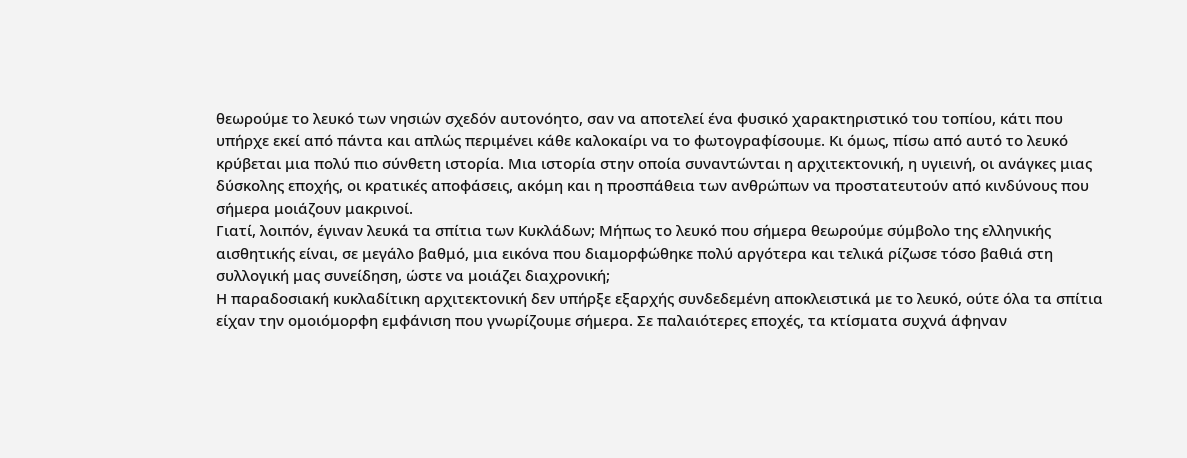θεωρούμε το λευκό των νησιών σχεδόν αυτονόητο, σαν να αποτελεί ένα φυσικό χαρακτηριστικό του τοπίου, κάτι που υπήρχε εκεί από πάντα και απλώς περιμένει κάθε καλοκαίρι να το φωτογραφίσουμε. Κι όμως, πίσω από αυτό το λευκό κρύβεται μια πολύ πιο σύνθετη ιστορία. Μια ιστορία στην οποία συναντώνται η αρχιτεκτονική, η υγιεινή, οι ανάγκες μιας δύσκολης εποχής, οι κρατικές αποφάσεις, ακόμη και η προσπάθεια των ανθρώπων να προστατευτούν από κινδύνους που σήμερα μοιάζουν μακρινοί.
Γιατί, λοιπόν, έγιναν λευκά τα σπίτια των Κυκλάδων; Μήπως το λευκό που σήμερα θεωρούμε σύμβολο της ελληνικής αισθητικής είναι, σε μεγάλο βαθμό, μια εικόνα που διαμορφώθηκε πολύ αργότερα και τελικά ρίζωσε τόσο βαθιά στη συλλογική μας συνείδηση, ώστε να μοιάζει διαχρονική;
Η παραδοσιακή κυκλαδίτικη αρχιτεκτονική δεν υπήρξε εξαρχής συνδεδεμένη αποκλειστικά με το λευκό, ούτε όλα τα σπίτια είχαν την ομοιόμορφη εμφάνιση που γνωρίζουμε σήμερα. Σε παλαιότερες εποχές, τα κτίσματα συχνά άφηναν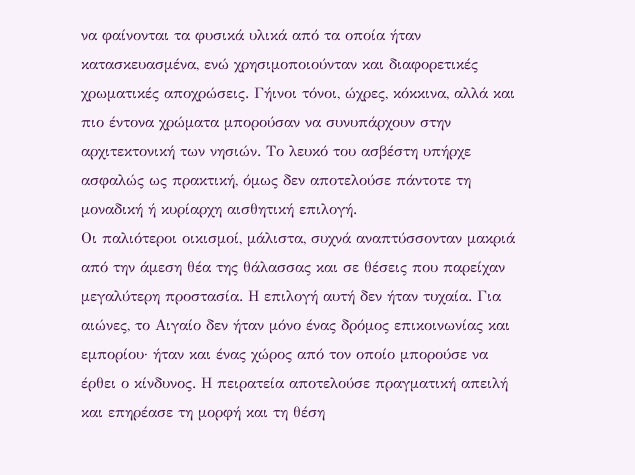να φαίνονται τα φυσικά υλικά από τα οποία ήταν κατασκευασμένα, ενώ χρησιμοποιούνταν και διαφορετικές χρωματικές αποχρώσεις. Γήινοι τόνοι, ώχρες, κόκκινα, αλλά και πιο έντονα χρώματα μπορούσαν να συνυπάρχουν στην αρχιτεκτονική των νησιών. Το λευκό του ασβέστη υπήρχε ασφαλώς ως πρακτική, όμως δεν αποτελούσε πάντοτε τη μοναδική ή κυρίαρχη αισθητική επιλογή.
Οι παλιότεροι οικισμοί, μάλιστα, συχνά αναπτύσσονταν μακριά από την άμεση θέα της θάλασσας και σε θέσεις που παρείχαν μεγαλύτερη προστασία. Η επιλογή αυτή δεν ήταν τυχαία. Για αιώνες, το Αιγαίο δεν ήταν μόνο ένας δρόμος επικοινωνίας και εμπορίου· ήταν και ένας χώρος από τον οποίο μπορούσε να έρθει ο κίνδυνος. Η πειρατεία αποτελούσε πραγματική απειλή και επηρέασε τη μορφή και τη θέση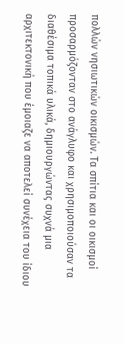πολλών νησιωτικών οικισμών. Τα σπίτια και οι οικισμοί προσαρμόζονταν στο ανάγλυφο και χρησιμοποιούσαν τα διαθέσιμα τοπικά υλικά, δημιουργώντας συχνά μια αρχιτεκτονική που έμοιαζε να αποτελεί συνέχεια του ίδιου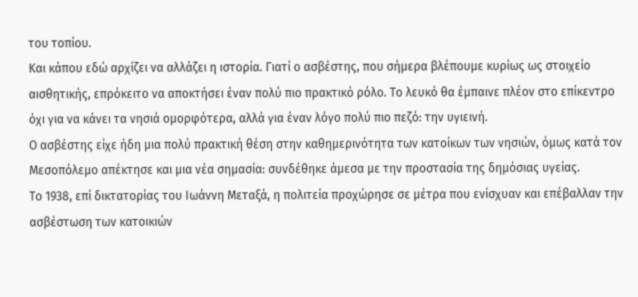του τοπίου.
Και κάπου εδώ αρχίζει να αλλάζει η ιστορία. Γιατί ο ασβέστης, που σήμερα βλέπουμε κυρίως ως στοιχείο αισθητικής, επρόκειτο να αποκτήσει έναν πολύ πιο πρακτικό ρόλο. Το λευκό θα έμπαινε πλέον στο επίκεντρο όχι για να κάνει τα νησιά ομορφότερα, αλλά για έναν λόγο πολύ πιο πεζό: την υγιεινή.
Ο ασβέστης είχε ήδη μια πολύ πρακτική θέση στην καθημερινότητα των κατοίκων των νησιών, όμως κατά τον Μεσοπόλεμο απέκτησε και μια νέα σημασία: συνδέθηκε άμεσα με την προστασία της δημόσιας υγείας.
Το 1938, επί δικτατορίας του Ιωάννη Μεταξά, η πολιτεία προχώρησε σε μέτρα που ενίσχυαν και επέβαλλαν την ασβέστωση των κατοικιών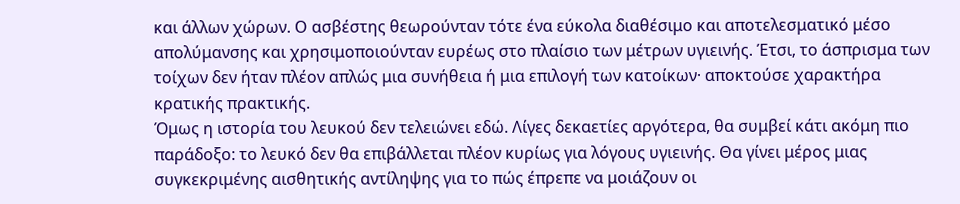και άλλων χώρων. Ο ασβέστης θεωρούνταν τότε ένα εύκολα διαθέσιμο και αποτελεσματικό μέσο απολύμανσης και χρησιμοποιούνταν ευρέως στο πλαίσιο των μέτρων υγιεινής. Έτσι, το άσπρισμα των τοίχων δεν ήταν πλέον απλώς μια συνήθεια ή μια επιλογή των κατοίκων· αποκτούσε χαρακτήρα κρατικής πρακτικής.
Όμως η ιστορία του λευκού δεν τελειώνει εδώ. Λίγες δεκαετίες αργότερα, θα συμβεί κάτι ακόμη πιο παράδοξο: το λευκό δεν θα επιβάλλεται πλέον κυρίως για λόγους υγιεινής. Θα γίνει μέρος μιας συγκεκριμένης αισθητικής αντίληψης για το πώς έπρεπε να μοιάζουν οι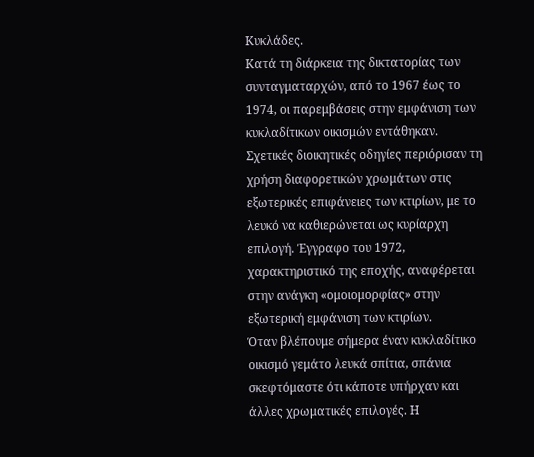Κυκλάδες.
Κατά τη διάρκεια της δικτατορίας των συνταγματαρχών, από το 1967 έως το 1974, οι παρεμβάσεις στην εμφάνιση των κυκλαδίτικων οικισμών εντάθηκαν. Σχετικές διοικητικές οδηγίες περιόρισαν τη χρήση διαφορετικών χρωμάτων στις εξωτερικές επιφάνειες των κτιρίων, με το λευκό να καθιερώνεται ως κυρίαρχη επιλογή. Έγγραφο του 1972, χαρακτηριστικό της εποχής, αναφέρεται στην ανάγκη «ομοιομορφίας» στην εξωτερική εμφάνιση των κτιρίων.
Όταν βλέπουμε σήμερα έναν κυκλαδίτικο οικισμό γεμάτο λευκά σπίτια, σπάνια σκεφτόμαστε ότι κάποτε υπήρχαν και άλλες χρωματικές επιλογές. Η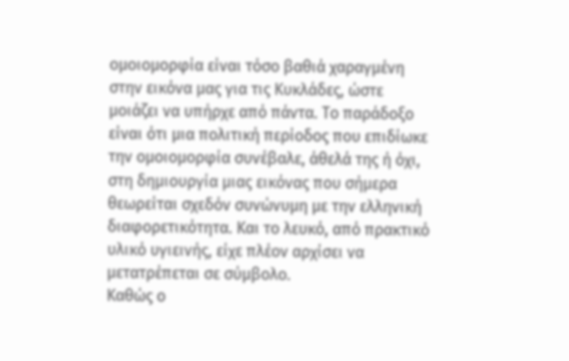ομοιομορφία είναι τόσο βαθιά χαραγμένη στην εικόνα μας για τις Κυκλάδες, ώστε μοιάζει να υπήρχε από πάντα. Το παράδοξο είναι ότι μια πολιτική περίοδος που επιδίωκε την ομοιομορφία συνέβαλε, άθελά της ή όχι, στη δημιουργία μιας εικόνας που σήμερα θεωρείται σχεδόν συνώνυμη με την ελληνική διαφορετικότητα. Και το λευκό, από πρακτικό υλικό υγιεινής, είχε πλέον αρχίσει να μετατρέπεται σε σύμβολο.
Καθώς ο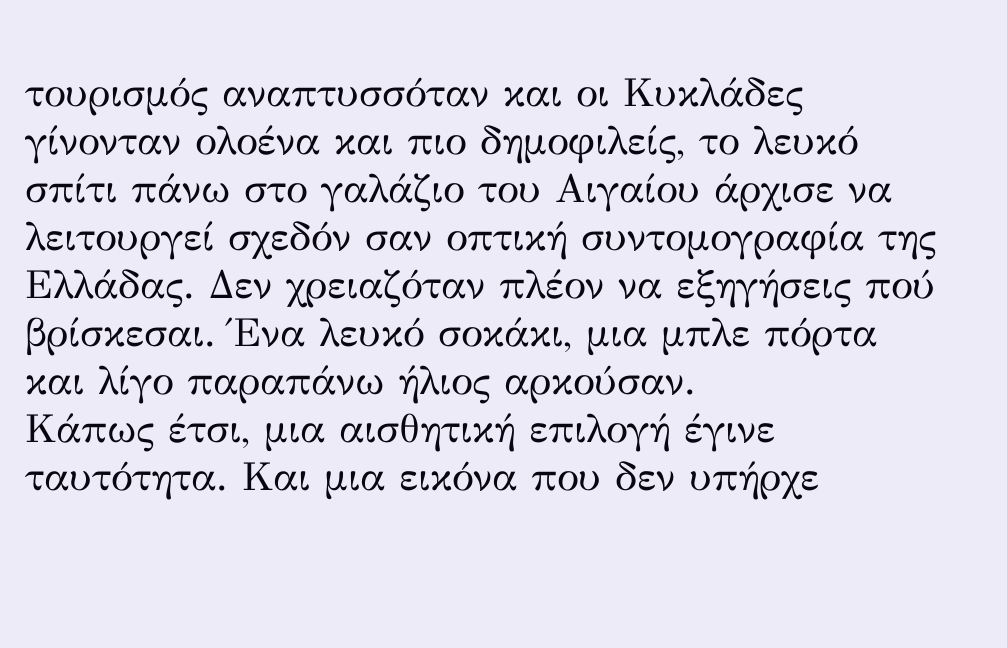τουρισμός αναπτυσσόταν και οι Κυκλάδες γίνονταν ολοένα και πιο δημοφιλείς, το λευκό σπίτι πάνω στο γαλάζιο του Αιγαίου άρχισε να λειτουργεί σχεδόν σαν οπτική συντομογραφία της Ελλάδας. Δεν χρειαζόταν πλέον να εξηγήσεις πού βρίσκεσαι. Ένα λευκό σοκάκι, μια μπλε πόρτα και λίγο παραπάνω ήλιος αρκούσαν.
Κάπως έτσι, μια αισθητική επιλογή έγινε ταυτότητα. Και μια εικόνα που δεν υπήρχε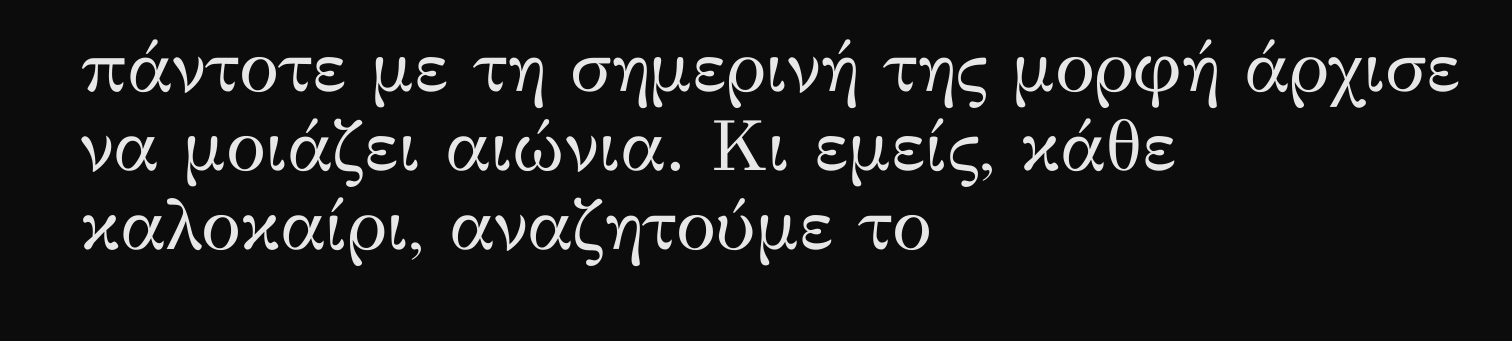πάντοτε με τη σημερινή της μορφή άρχισε να μοιάζει αιώνια. Κι εμείς, κάθε καλοκαίρι, αναζητούμε το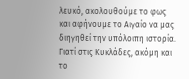λευκό, ακολουθούμε το φως και αφήνουμε το Αιγαίο να μας διηγηθεί την υπόλοιπη ιστορία. Γιατί στις Κυκλάδες, ακόμη και το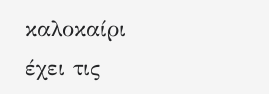καλοκαίρι έχει τις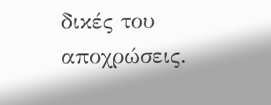δικές του αποχρώσεις.